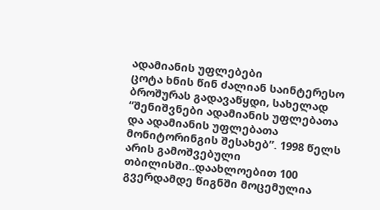ადამიანის უფლებები
ცოტა ხნის წინ ძალიან საინტერესო ბროშურას გადავაწყდი, სახელად “შენიშვნები ადამიანის უფლებათა და ადამიანის უფლებათა მონიტორინგის შესახებ”. 1998 წელს არის გამოშვებული თბილისში..დაახლოებით 100 გვერდამდე წიგნში მოცემულია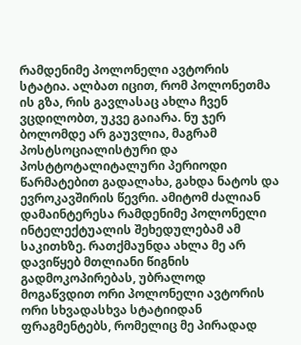რამდენიმე პოლონელი ავტორის სტატია. ალბათ იცით, რომ პოლონეთმა ის გზა, რის გავლასაც ახლა ჩვენ ვცდილობთ, უკვე გაიარა. ნუ ჯერ ბოლომდე არ გაუვლია, მაგრამ პოსტსოციალისტური და პოსტტოტალიტალური პერიოდი წარმატებით გადალახა, გახდა ნატოს და ევროკავშირის წევრი. ამიტომ ძალიან დამაინტერესა რამდენიმე პოლონელი ინტელექტუალის შეხედულებამ ამ საკითხზე. რათქმაუნდა ახლა მე არ დავიწყებ მთლიანი წიგნის გადმოკოპირებას, უბრალოდ მოგაწვდით ორი პოლონელი ავტორის ორი სხვადასხვა სტატიიდან ფრაგმენტებს, რომელიც მე პირადად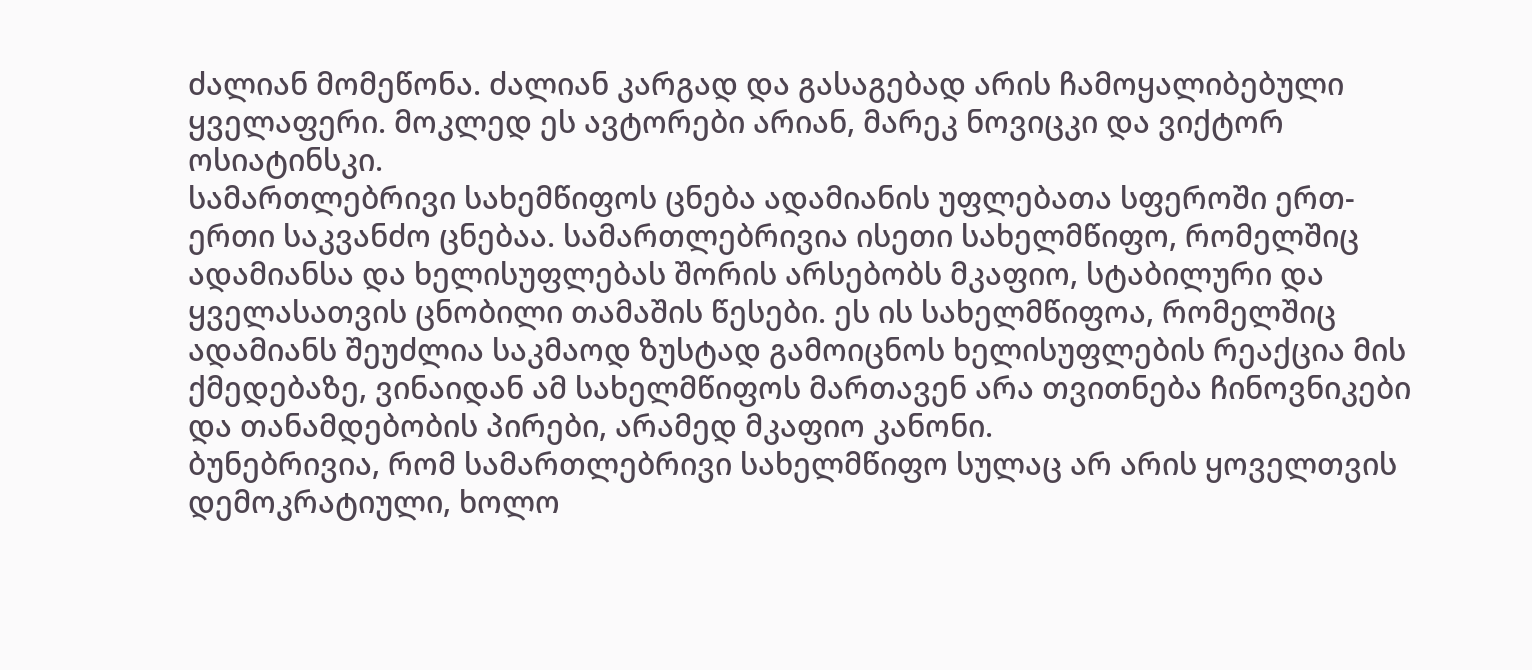ძალიან მომეწონა. ძალიან კარგად და გასაგებად არის ჩამოყალიბებული ყველაფერი. მოკლედ ეს ავტორები არიან, მარეკ ნოვიცკი და ვიქტორ ოსიატინსკი.
სამართლებრივი სახემწიფოს ცნება ადამიანის უფლებათა სფეროში ერთ-ერთი საკვანძო ცნებაა. სამართლებრივია ისეთი სახელმწიფო, რომელშიც ადამიანსა და ხელისუფლებას შორის არსებობს მკაფიო, სტაბილური და ყველასათვის ცნობილი თამაშის წესები. ეს ის სახელმწიფოა, რომელშიც ადამიანს შეუძლია საკმაოდ ზუსტად გამოიცნოს ხელისუფლების რეაქცია მის ქმედებაზე, ვინაიდან ამ სახელმწიფოს მართავენ არა თვითნება ჩინოვნიკები და თანამდებობის პირები, არამედ მკაფიო კანონი.
ბუნებრივია, რომ სამართლებრივი სახელმწიფო სულაც არ არის ყოველთვის დემოკრატიული, ხოლო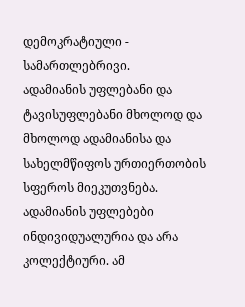დემოკრატიული - სამართლებრივი.
ადამიანის უფლებანი და ტავისუფლებანი მხოლოდ და მხოლოდ ადამიანისა და სახელმწიფოს ურთიერთობის სფეროს მიეკუთვნება.
ადამიანის უფლებები ინდივიდუალურია და არა კოლექტიური. ამ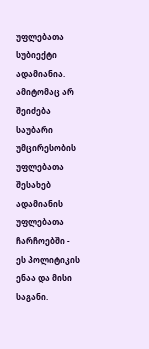უფლებათა სუბიექტი ადამიანია. ამიტომაც არ შეიძება საუბარი უმცირესობის უფლებათა შესახებ ადამიანის უფლებათა ჩარჩოებში - ეს პოლიტიკის ენაა და მისი საგანი.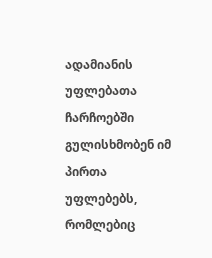ადამიანის უფლებათა ჩარჩოებში გულისხმობენ იმ პირთა უფლებებს, რომლებიც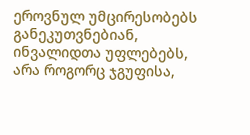ეროვნულ უმცირესობებს განეკუთვნებიან, ინვალიდთა უფლებებს, არა როგორც ჯგუფისა,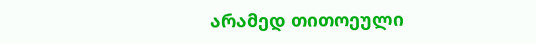არამედ თითოეული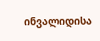ინვალიდისა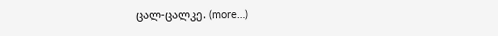ცალ-ცალკე. (more…)